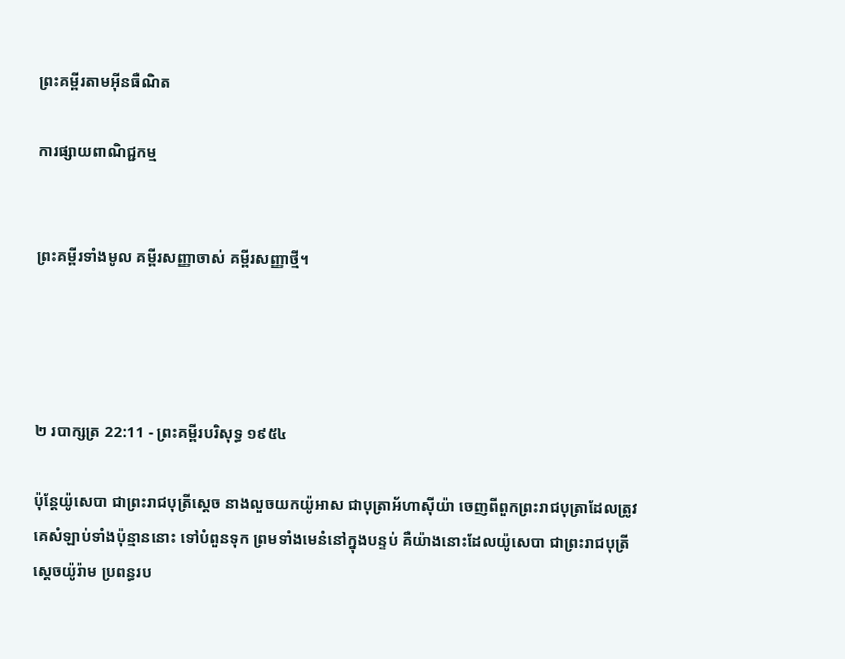ព្រះគម្ពីរតាមអ៊ីនធឺណិត

ការផ្សាយពាណិជ្ជកម្ម


ព្រះគម្ពីរទាំងមូល គម្ពីរសញ្ញាចាស់ គម្ពីរសញ្ញាថ្មី។




២ របា‌ក្សត្រ 22:11 - ព្រះគម្ពីរបរិសុទ្ធ ១៩៥៤

ប៉ុន្តែយ៉ូសេបា ជាព្រះ‌រាជ‌បុត្រីស្តេច នាងលួចយកយ៉ូអាស ជាបុត្រាអ័ហា‌ស៊ីយ៉ា ចេញពីពួកព្រះ‌រាជ‌បុត្រាដែលត្រូវគេសំឡាប់ទាំងប៉ុន្មាននោះ ទៅបំពួនទុក ព្រមទាំងមេនំនៅក្នុងបន្ទប់ គឺយ៉ាងនោះដែលយ៉ូសេបា ជាព្រះ‌រាជ‌បុត្រីស្តេចយ៉ូរ៉ាម ប្រពន្ធរប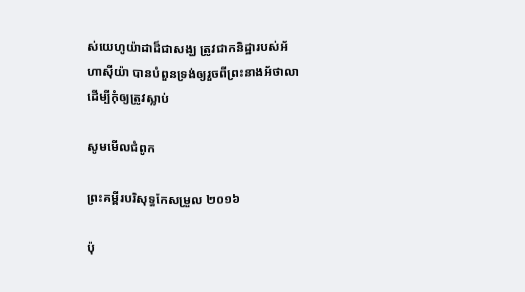ស់យេហូ‌យ៉ាដាដ៏ជាសង្ឃ ត្រូវជាកនិដ្ឋារបស់អ័ហា‌ស៊ីយ៉ា បានបំពួនទ្រង់ឲ្យរួចពីព្រះ‌នាងអ័ថា‌លា ដើម្បីកុំឲ្យត្រូវស្លាប់

សូមមើលជំពូក

ព្រះគម្ពីរបរិសុទ្ធកែសម្រួល ២០១៦

ប៉ុ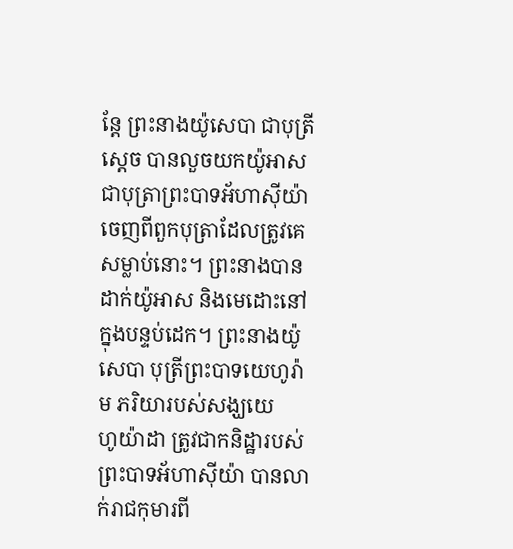ន្តែ ព្រះនាងយ៉ូសេ‌បា ជាបុត្រីស្តេច បានលួចយកយ៉ូអាស ជាបុត្រាព្រះបាទអ័ហា‌ស៊ីយ៉ា ចេញពីពួកបុត្រាដែលត្រូវគេសម្លាប់នោះ។ ព្រះនាងបានដាក់យ៉ូអាស និងមេដោះនៅក្នុងបន្ទប់ដេក។ ព្រះនាងយ៉ូសេ‌បា បុត្រីព្រះបាទយេ‌ហូរ៉ាម ភរិយារបស់សង្ឃយេហូ‌យ៉ា‌ដា ត្រូវជាកនិដ្ឋារបស់ព្រះបាទអ័ហា‌ស៊ីយ៉ា បានលាក់រាជកុមារពី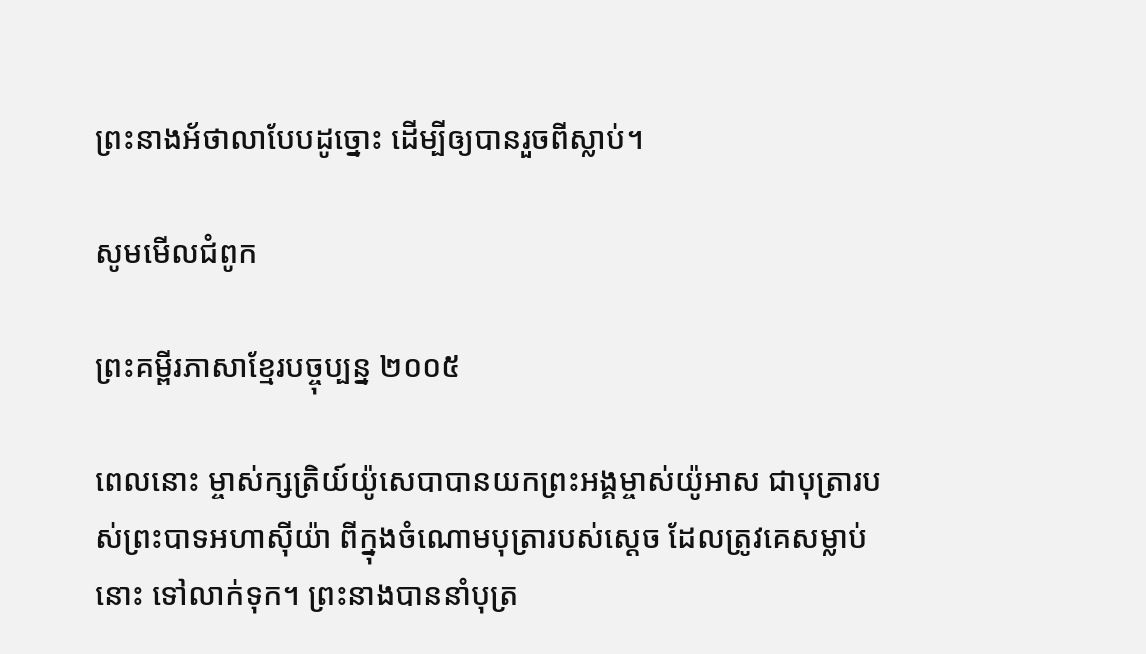ព្រះ‌នាងអ័ថា‌លាបែបដូច្នោះ ដើម្បីឲ្យបានរួចពីស្លាប់។

សូមមើលជំពូក

ព្រះគម្ពីរភាសាខ្មែរបច្ចុប្បន្ន ២០០៥

ពេលនោះ ម្ចាស់‌ក្សត្រិយ៍យ៉ូសេ‌បាបានយកព្រះអង្គម្ចាស់យ៉ូអាស ជាបុត្រារបស់ព្រះ‌បាទអហា‌ស៊ីយ៉ា ពីក្នុងចំណោមបុត្រារបស់ស្ដេច ដែលត្រូវគេសម្លាប់នោះ ទៅលាក់ទុក។ ព្រះ‌នាងបាននាំបុត្រ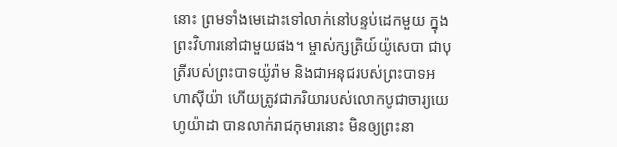នោះ ព្រមទាំងមេ‌ដោះទៅលាក់នៅបន្ទប់ដេកមួយ ក្នុងព្រះ‌វិហារនៅជាមួយផង។ ម្ចាស់‌ក្សត្រិយ៍យ៉ូសេ‌បា ជាបុត្រីរបស់ព្រះ‌បាទយ៉ូរ៉ាម និងជាអនុជរបស់ព្រះ‌បាទអហា‌ស៊ីយ៉ា ហើយត្រូវជាភរិយារបស់លោកបូជា‌ចារ្យយេហូ‌យ៉ាដា បានលាក់រាជកុមារនោះ មិនឲ្យព្រះ‌នា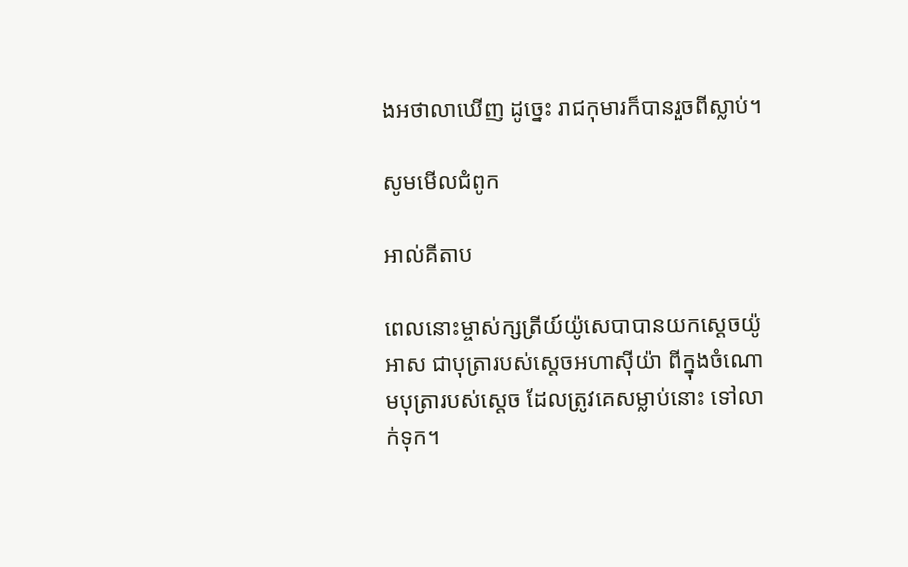ងអថា‌លាឃើញ ដូច្នេះ រាជកុមារក៏បានរួចពីស្លាប់។

សូមមើលជំពូក

អាល់គីតាប

ពេលនោះម្ចាស់ក្សត្រីយ៍យ៉ូសេ‌បាបានយកស្តេចយ៉ូអាស ជាបុត្រារបស់ស្តេចអហា‌ស៊ីយ៉ា ពីក្នុងចំណោមបុត្រារបស់ស្តេច ដែលត្រូវគេសម្លាប់នោះ ទៅលាក់ទុក។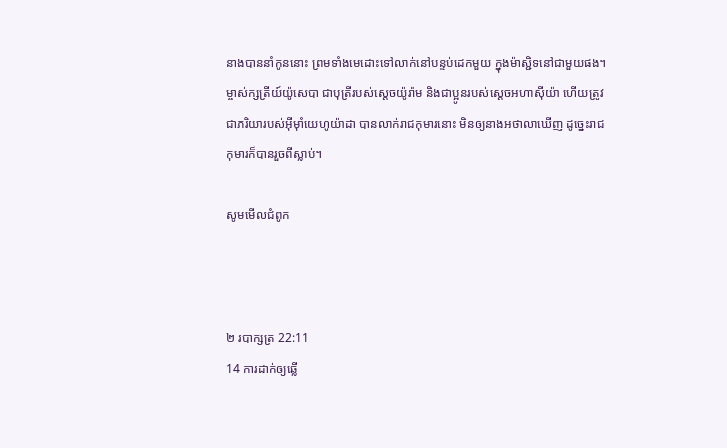នាងបាននាំកូននោះ ព្រមទាំងមេដោះទៅលាក់នៅបន្ទប់ដេកមួយ ក្នុងម៉ាស្ជិទនៅជាមួយផង។ ម្ចាស់ក្សត្រីយ៍យ៉ូសេ‌បា ជាបុត្រីរបស់ស្តេចយ៉ូរ៉ាម និងជាប្អូនរបស់ស្តេចអហា‌ស៊ីយ៉ា ហើយត្រូវជាភរិយារបស់អ៊ីមុាំយេហូ‌យ៉ាដា បានលាក់រាជកុមារនោះ មិនឲ្យនាងអថា‌លាឃើញ ដូច្នេះរាជកុមារក៏បានរួចពីស្លាប់។

សូមមើលជំពូក



២ របា‌ក្សត្រ 22:11
14 ការដាក់ឲ្យឆ្លើ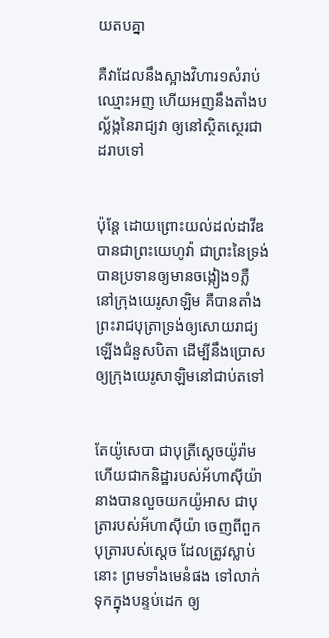យតបគ្នា

គឺវាដែលនឹងស្អាងវិហារ១សំរាប់ឈ្មោះអញ ហើយអញនឹងតាំងបល្ល័ង្កនៃរាជ្យវា ឲ្យនៅស្ថិត‌ស្ថេរជាដរាបទៅ


ប៉ុន្តែ ដោយព្រោះយល់ដល់ដាវីឌ បានជាព្រះ‌យេហូវ៉ា ជាព្រះនៃទ្រង់ បានប្រទានឲ្យមានចង្កៀង១ភ្លឺ នៅក្រុងយេរូ‌សាឡិម គឺបានតាំងព្រះ‌រាជ‌បុត្រាទ្រង់ឲ្យសោយ‌រាជ្យឡើងជំនួសបិតា ដើម្បីនឹងប្រោសឲ្យក្រុងយេរូ‌សាឡិមនៅជាប់តទៅ


តែយ៉ូសេបា ជាបុត្រីស្តេចយ៉ូរ៉ាម ហើយជាកនិដ្ឋារបស់អ័ហា‌ស៊ីយ៉ា នាងបានលួចយកយ៉ូអាស ជាបុត្រារបស់អ័ហា‌ស៊ីយ៉ា ចេញពីពួកបុត្រារបស់ស្តេច ដែលត្រូវស្លាប់នោះ ព្រមទាំងមេនំផង ទៅលាក់ទុកក្នុងបន្ទប់ដេក ឲ្យ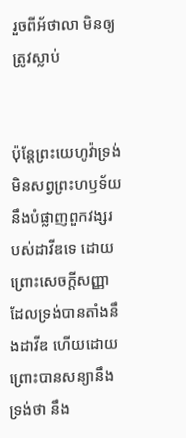រួចពីអ័ថា‌លា មិនឲ្យត្រូវស្លាប់


ប៉ុន្តែព្រះ‌យេហូវ៉ាទ្រង់មិនសព្វព្រះ‌ហឫទ័យ នឹងបំផ្លាញពួកវង្សរបស់ដាវីឌទេ ដោយព្រោះសេចក្ដីសញ្ញាដែលទ្រង់បានតាំងនឹងដាវីឌ ហើយដោយព្រោះបានសន្យានឹងទ្រង់ថា នឹង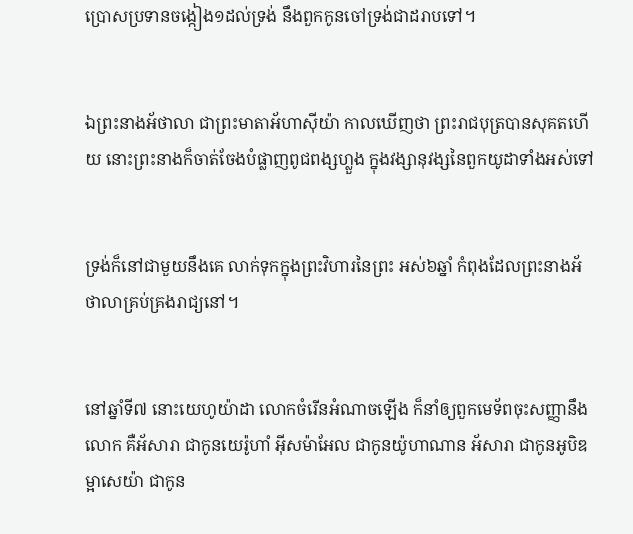ប្រោសប្រទានចង្កៀង១ដល់ទ្រង់ នឹងពួកកូនចៅទ្រង់ជាដរាបទៅ។


ឯព្រះ‌នាងអ័ថា‌លា ជាព្រះ‌មាតាអ័ហា‌ស៊ីយ៉ា កាលឃើញថា ព្រះ‌រាជ‌បុត្របានសុគតហើយ នោះព្រះ‌នាងក៏ចាត់‌ចែងបំផ្លាញពូជ‌ពង្សហ្លួង ក្នុងវង្សា‌នុវង្សនៃពួកយូដាទាំងអស់ទៅ


ទ្រង់ក៏នៅជាមួយនឹងគេ លាក់ទុកក្នុងព្រះ‌វិហារនៃព្រះ អស់៦ឆ្នាំ កំពុងដែលព្រះ‌នាងអ័ថា‌លាគ្រប់‌គ្រងរាជ្យនៅ។


នៅឆ្នាំទី៧ នោះយេហូ‌យ៉ាដា លោកចំរើនអំណាចឡើង ក៏នាំឲ្យពួកមេ‌ទ័ពចុះសញ្ញានឹងលោក គឺអ័សារា ជាកូនយេរ៉ូហាំ អ៊ីស‌ម៉ាអែល ជាកូនយ៉ូហា‌ណាន អ័សារា ជាកូនអូបិឌ ម្អាសេយ៉ា ជាកូន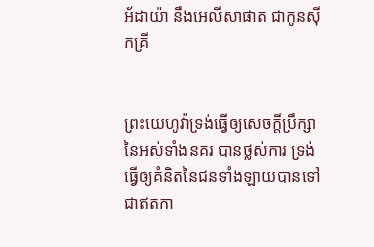អ័ដាយ៉ា នឹងអេលី‌សាផាត ជាកូនស៊ីកគ្រី


ព្រះ‌យេហូវ៉ាទ្រង់ធ្វើឲ្យសេចក្ដីប្រឹក្សានៃអស់ទាំងនគរ បានថ្លស់ការ ទ្រង់ធ្វើឲ្យគំនិតនៃជនទាំង‌ឡាយបានទៅជាឥតកា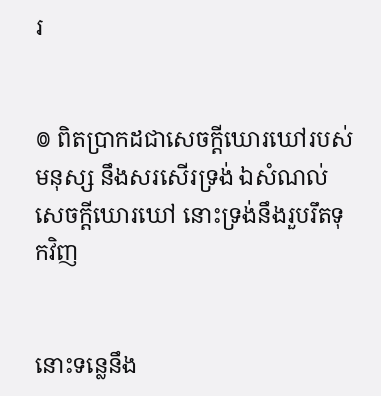រ


៙ ពិតប្រាកដជាសេចក្ដីឃោរ‌ឃៅរបស់មនុស្ស នឹងសរសើរទ្រង់ ឯសំណល់សេចក្ដីឃោរ‌ឃៅ នោះទ្រង់នឹងរួប‌រឹតទុកវិញ


នោះទន្លេនឹង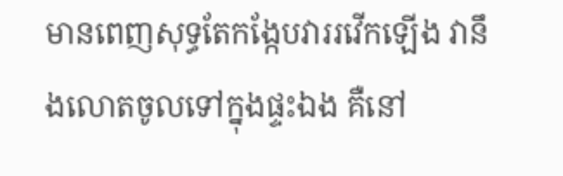មានពេញសុទ្ធតែកង្កែបវាររវើកឡើង វានឹងលោតចូលទៅក្នុងផ្ទះឯង គឺនៅ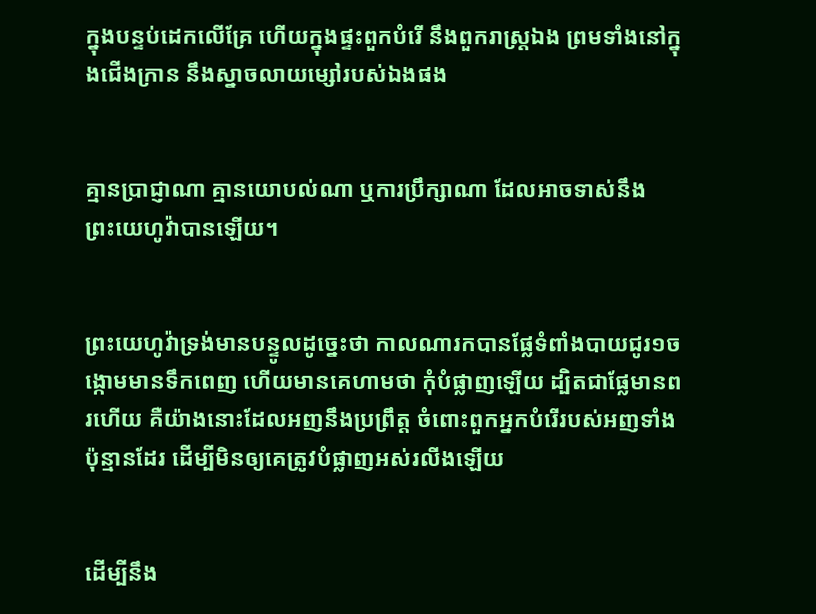ក្នុងបន្ទប់ដេកលើគ្រែ ហើយក្នុងផ្ទះពួកបំរើ នឹងពួករាស្ត្រឯង ព្រមទាំងនៅក្នុងជើង‌ក្រាន នឹងស្នាចលាយម្សៅរបស់ឯងផង


គ្មានប្រាជ្ញាណា គ្មានយោបល់ណា ឬការប្រឹក្សាណា ដែលអាចទាស់នឹងព្រះ‌យេហូវ៉ាបានឡើយ។


ព្រះ‌យេហូវ៉ាទ្រង់មានបន្ទូលដូច្នេះថា កាលណារកបានផ្លែទំពាំង‌បាយ‌ជូរ១ចង្កោមមានទឹកពេញ ហើយមានគេហាមថា កុំបំផ្លាញឡើយ ដ្បិតជាផ្លែមានពរហើយ គឺយ៉ាងនោះដែលអញនឹងប្រព្រឹត្ត ចំពោះពួកអ្នកបំរើរបស់អញទាំងប៉ុន្មានដែរ ដើម្បីមិនឲ្យគេត្រូវបំផ្លាញអស់រលីងឡើយ


ដើម្បីនឹង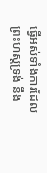ធ្វើអស់ទាំងការដែលព្រះ‌ហស្តទ្រង់ នឹង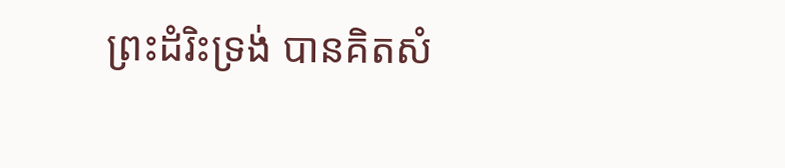ព្រះ‌ដំរិះទ្រង់ បានគិតសំ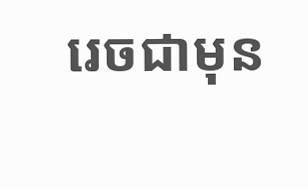រេចជាមុន